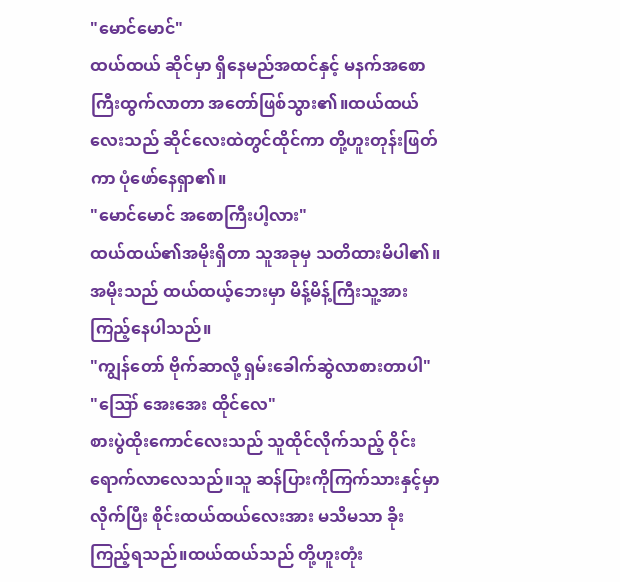"မောင်မောင်"
ထယ်ထယ် ဆိုင်မှာ ရှိနေမည်အထင်နှင့် မနက်အစောကြီးထွက်လာတာ အတော်ဖြစ်သွား၏။ထယ်ထယ်လေးသည် ဆိုင်လေးထဲတွင်ထိုင်ကာ တို့ဟူးတုန်းဖြတ်ကာ ပုံဖော်နေရှာ၏။
"မောင်မောင် အစောကြီးပါ့လား"
ထယ်ထယ်၏အမိုးရှိတာ သူအခုမှ သတိထားမိပါ၏။အမိုးသည် ထယ်ထယ့်ဘေးမှာ မိန့်မိန့်ကြီးသူ့အား ကြည့်နေပါသည်။
"ကျွန်တော် ဗိုက်ဆာလို့ ရှမ်းခေါက်ဆွဲလာစားတာပါ"
"ဪ အေးအေး ထိုင်လေ"
စားပွဲထိုးကောင်လေးသည် သူထိုင်လိုက်သည့် ဝိုင်းရောက်လာလေသည်။သူ ဆန်ပြားကိုကြက်သားနှင့်မှာလိုက်ပြီး စိုင်းထယ်ထယ်လေးအား မသိမသာ ခိုးကြည့်ရသည်။ထယ်ထယ်သည် တို့ဟူးတုံး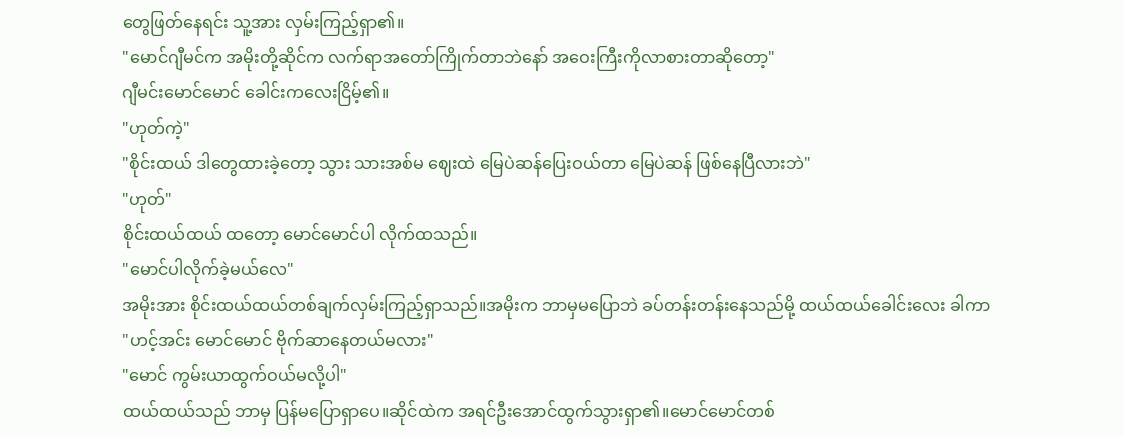တွေဖြတ်နေရင်း သူ့အား လှမ်းကြည့်ရှာ၏။
"မောင်ဂျီမင်က အမိုးတို့ဆိုင်က လက်ရာအတော်ကြိုက်တာဘဲနော် အဝေးကြီးကိုလာစားတာဆိုတော့"
ဂျီမင်းမောင်မောင် ခေါင်းကလေးငြိမ့်၏။
"ဟုတ်ကဲ့"
"စိုင်းထယ် ဒါတွေထားခဲ့တော့ သွား သားအစ်မ ဈေးထဲ မြေပဲဆန်ပြေးဝယ်တာ မြေပဲဆန် ဖြစ်နေပြီလားဘဲ"
"ဟုတ်"
စိုင်းထယ်ထယ် ထတော့ မောင်မောင်ပါ လိုက်ထသည်။
"မောင်ပါလိုက်ခဲ့မယ်လေ"
အမိုးအား စိုင်းထယ်ထယ်တစ်ချက်လှမ်းကြည့်ရှာသည်။အမိုးက ဘာမှမပြောဘဲ ခပ်တန်းတန်းနေသည်မို့ ထယ်ထယ်ခေါင်းလေး ခါကာ
"ဟင့်အင်း မောင်မောင် ဗိုက်ဆာနေတယ်မလား"
"မောင် ကွမ်းယာထွက်ဝယ်မလို့ပါ"
ထယ်ထယ်သည် ဘာမှ ပြန်မပြောရှာပေ။ဆိုင်ထဲက အရင်ဦးအောင်ထွက်သွားရှာ၏။မောင်မောင်တစ်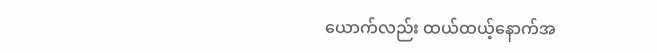ယောက်လည်း ထယ်ထယ့်နောက်အ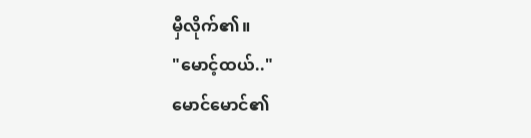မှီလိုက်၏။
"မောင့်ထယ်.."
မောင်မောင်၏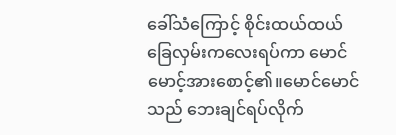ခေါ်သံကြောင့် စိုင်းထယ်ထယ် ခြေလှမ်းကလေးရပ်ကာ မောင်မောင့်အားစောင့်၏။မောင်မောင်သည် ဘေးချင်ရပ်လိုက်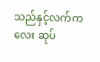သည်နှင့်လက်ကလေး ဆုပ်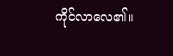ကိုင်လာလေ၏။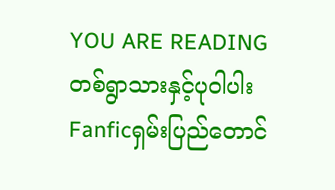YOU ARE READING
တစ်ရွာသားနှင့်ပုဝါပါး
Fanficရှမ်းပြည်တောင်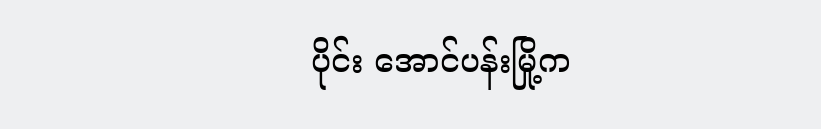ပိုင်း အောင်ပန်းမြို့က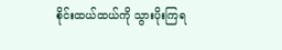စိုင်းထယ်ထယ်ကို သွားပိုးကြရ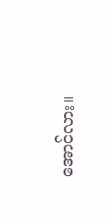အောင်လား။